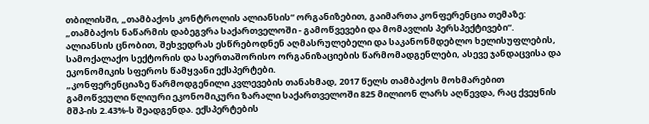თბილისში, „თამბაქოს კონტროლის ალიანსის“ ორგანიზებით, გაიმართა კონფერენცია თემაზე: „თამბაქოს ნაწარმის დაბეგვრა საქართველოში - გამოწვევები და მომავლის პერსპექტივები“.
ალიანსის ცნობით, შეხვედრას ესწრებოდნენ აღმასრულებელი და საკანონმდებლო ხელისუფლების, სამოქალაქო სექტორის და საერთაშორისო ორგანიზაციების წარმომადგენლები, ასევე ჯანდაცვისა და ეკონომიკის სფეროს წამყვანი ექსპერტები.
„კონფერენციაზე წარმოდგენილი კვლევების თანახმად, 2017 წელს თამბაქოს მოხმარებით გამოწვეული წლიური ეკონომიკური ზარალი საქართველოში 825 მილიონ ლარს აღწევდა, რაც ქვეყნის მშპ-ის 2.43%-ს შეადგენდა. ექსპერტების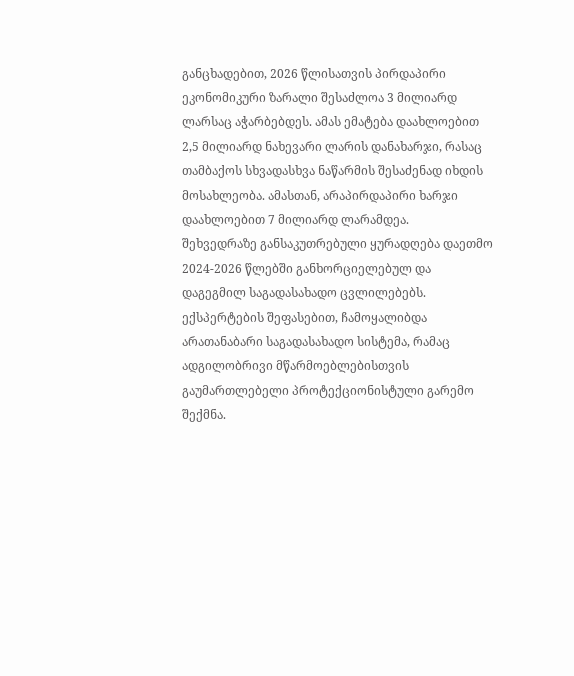განცხადებით, 2026 წლისათვის პირდაპირი ეკონომიკური ზარალი შესაძლოა 3 მილიარდ ლარსაც აჭარბებდეს. ამას ემატება დაახლოებით 2,5 მილიარდ ნახევარი ლარის დანახარჯი, რასაც თამბაქოს სხვადასხვა ნაწარმის შესაძენად იხდის მოსახლეობა. ამასთან, არაპირდაპირი ხარჯი დაახლოებით 7 მილიარდ ლარამდეა.
შეხვედრაზე განსაკუთრებული ყურადღება დაეთმო 2024-2026 წლებში განხორციელებულ და დაგეგმილ საგადასახადო ცვლილებებს. ექსპერტების შეფასებით, ჩამოყალიბდა არათანაბარი საგადასახადო სისტემა, რამაც ადგილობრივი მწარმოებლებისთვის გაუმართლებელი პროტექციონისტული გარემო შექმნა.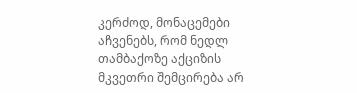კერძოდ, მონაცემები აჩვენებს, რომ ნედლ თამბაქოზე აქციზის მკვეთრი შემცირება არ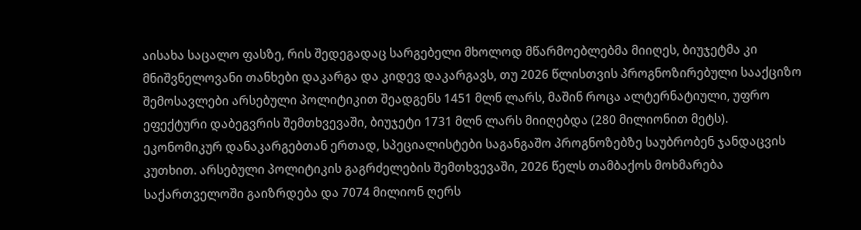აისახა საცალო ფასზე, რის შედეგადაც სარგებელი მხოლოდ მწარმოებლებმა მიიღეს, ბიუჯეტმა კი მნიშვნელოვანი თანხები დაკარგა და კიდევ დაკარგავს, თუ 2026 წლისთვის პროგნოზირებული სააქციზო შემოსავლები არსებული პოლიტიკით შეადგენს 1451 მლნ ლარს, მაშინ როცა ალტერნატიული, უფრო ეფექტური დაბეგვრის შემთხვევაში, ბიუჯეტი 1731 მლნ ლარს მიიღებდა (280 მილიონით მეტს).
ეკონომიკურ დანაკარგებთან ერთად, სპეციალისტები საგანგაშო პროგნოზებზე საუბრობენ ჯანდაცვის კუთხით. არსებული პოლიტიკის გაგრძელების შემთხვევაში, 2026 წელს თამბაქოს მოხმარება საქართველოში გაიზრდება და 7074 მილიონ ღერს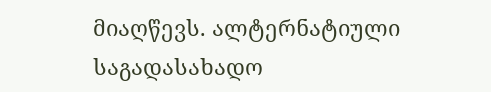მიაღწევს. ალტერნატიული საგადასახადო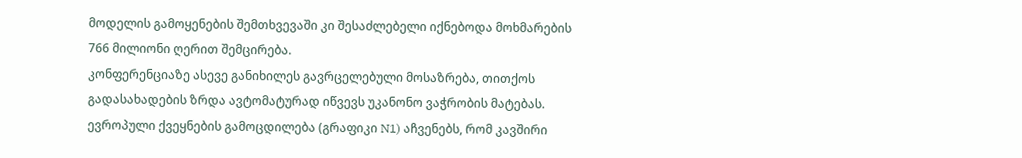მოდელის გამოყენების შემთხვევაში კი შესაძლებელი იქნებოდა მოხმარების 766 მილიონი ღერით შემცირება.
კონფერენციაზე ასევე განიხილეს გავრცელებული მოსაზრება, თითქოს გადასახადების ზრდა ავტომატურად იწვევს უკანონო ვაჭრობის მატებას. ევროპული ქვეყნების გამოცდილება (გრაფიკი N1) აჩვენებს, რომ კავშირი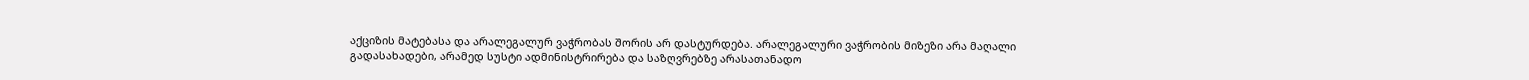აქციზის მატებასა და არალეგალურ ვაჭრობას შორის არ დასტურდება. არალეგალური ვაჭრობის მიზეზი არა მაღალი გადასახადები, არამედ სუსტი ადმინისტრირება და საზღვრებზე არასათანადო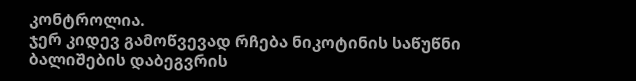კონტროლია.
ჯერ კიდევ გამოწვევად რჩება ნიკოტინის საწუწნი ბალიშების დაბეგვრის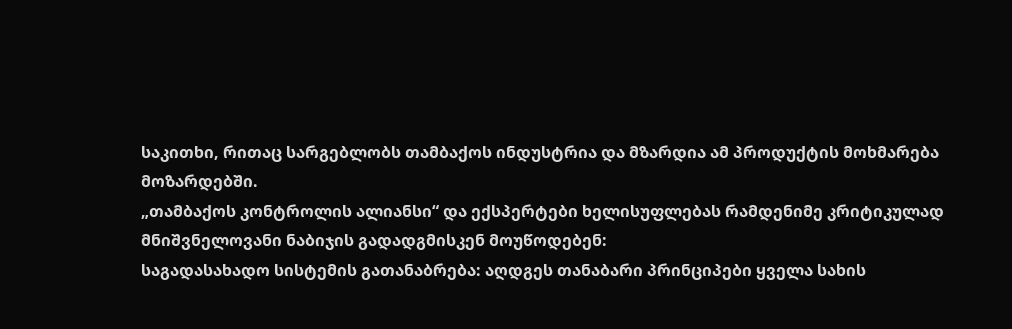საკითხი, რითაც სარგებლობს თამბაქოს ინდუსტრია და მზარდია ამ პროდუქტის მოხმარება მოზარდებში.
„თამბაქოს კონტროლის ალიანსი“ და ექსპერტები ხელისუფლებას რამდენიმე კრიტიკულად მნიშვნელოვანი ნაბიჯის გადადგმისკენ მოუწოდებენ:
საგადასახადო სისტემის გათანაბრება: აღდგეს თანაბარი პრინციპები ყველა სახის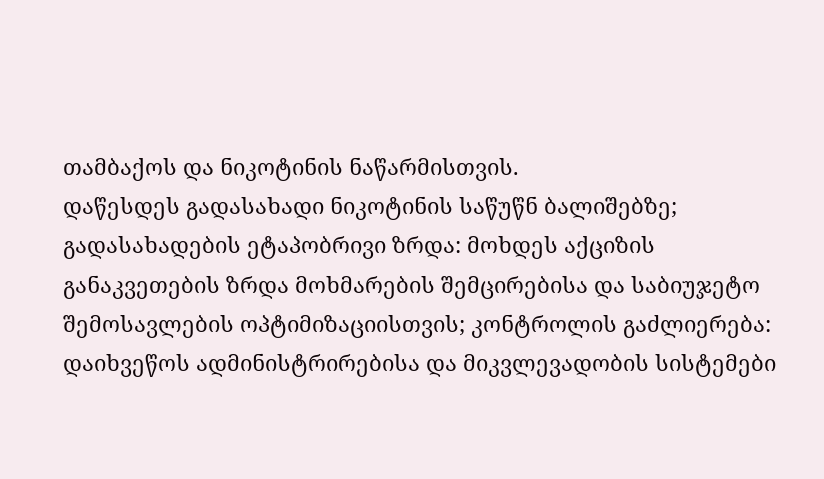თამბაქოს და ნიკოტინის ნაწარმისთვის.
დაწესდეს გადასახადი ნიკოტინის საწუწნ ბალიშებზე; გადასახადების ეტაპობრივი ზრდა: მოხდეს აქციზის განაკვეთების ზრდა მოხმარების შემცირებისა და საბიუჯეტო შემოსავლების ოპტიმიზაციისთვის; კონტროლის გაძლიერება: დაიხვეწოს ადმინისტრირებისა და მიკვლევადობის სისტემები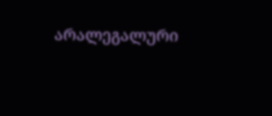არალეგალური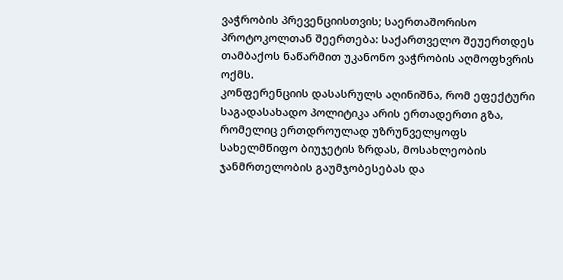ვაჭრობის პრევენციისთვის; საერთაშორისო პროტოკოლთან შეერთება: საქართველო შეუერთდეს თამბაქოს ნაწარმით უკანონო ვაჭრობის აღმოფხვრის ოქმს.
კონფერენციის დასასრულს აღინიშნა, რომ ეფექტური საგადასახადო პოლიტიკა არის ერთადერთი გზა, რომელიც ერთდროულად უზრუნველყოფს სახელმწიფო ბიუჯეტის ზრდას, მოსახლეობის ჯანმრთელობის გაუმჯობესებას და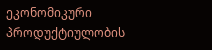ეკონომიკური პროდუქტიულობის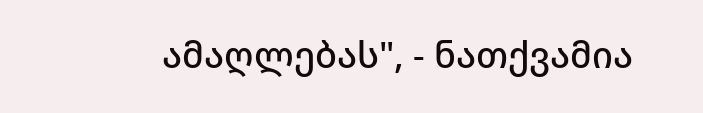ამაღლებას", - ნათქვამია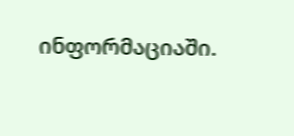ინფორმაციაში.